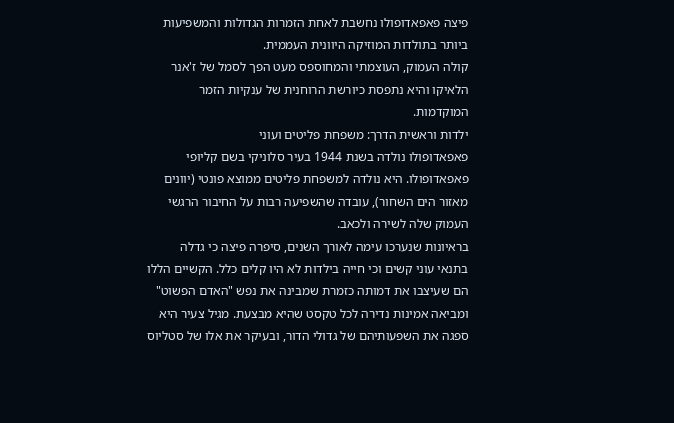פיצה פאפאדופולו נחשבת לאחת הזמרות הגדולות והמשפיעות ביותר בתולדות המוזיקה היוונית העממית.
קולה העמוק, העוצמתי והמחוספס מעט הפך לסמל של ז'אנר הלאיקו והיא נתפסת כיורשת הרוחנית של ענקיות הזמר המוקדמות.
ילדות וראשית הדרך: משפחת פליטים ועוני
פאפאדופולו נולדה בשנת 1944 בעיר סלוניקי בשם קליופי פאפאדופולו. היא נולדה למשפחת פליטים ממוצא פונטי (יוונים מאזור הים השחור), עובדה שהשפיעה רבות על החיבור הרגשי העמוק שלה לשירה ולכאב.
בראיונות שנערכו עימה לאורך השנים, סיפרה פיצה כי גדלה בתנאי עוני קשים וכי חייה בילדות לא היו קלים כלל. הקשיים הללו הם שעיצבו את דמותה כזמרת שמבינה את נפש "האדם הפשוט" ומביאה אמינות נדירה לכל טקסט שהיא מבצעת. מגיל צעיר היא ספגה את השפעותיהם של גדולי הדור, ובעיקר את אלו של סטליוס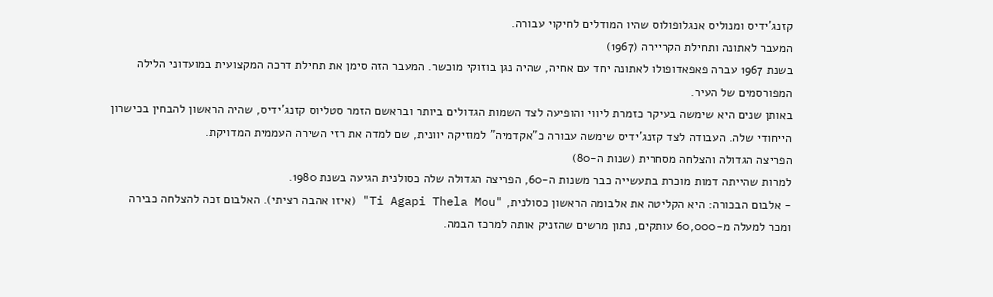קזנג'ידיס ומנוליס אנגלופולוס שהיו המודלים לחיקוי עבורה.
המעבר לאתונה ותחילת הקריירה (1967)
בשנת 1967 עברה פאפאדופולו לאתונה יחד עם אחיה, שהיה נגן בוזוקי מוכשר. המעבר הזה סימן את תחילת דרכה המקצועית במועדוני הלילה המפורסמים של העיר.
באותן שנים היא שימשה בעיקר כזמרת ליווי והופיעה לצד השמות הגדולים ביותר ובראשם הזמר סטליוס קזנג'ידיס, שהיה הראשון להבחין בכישרון הייחודי שלה. העבודה לצד קזנג'ידיס שימשה עבורה כ"אקדמיה" למוזיקה יוונית, שם למדה את רזי השירה העממית המדויקת.
הפריצה הגדולה והצלחה מסחרית (שנות ה-80)
למרות שהייתה דמות מוכרת בתעשייה כבר משנות ה-60, הפריצה הגדולה שלה כסולנית הגיעה בשנת 1980.
- אלבום הבכורה: היא הקליטה את אלבומה הראשון כסולנית, "Ti Agapi Thela Mou" (איזו אהבה רציתי). האלבום זכה להצלחה כבירה ומכר למעלה מ-60,000 עותקים, נתון מרשים שהזניק אותה למרכז הבמה.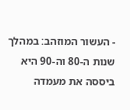- העשור המוזהב: במהלך שנות ה-80 וה-90 היא ביססה את מעמדה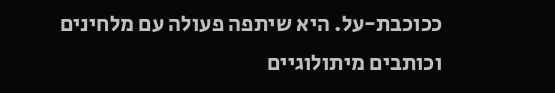ככוכבת-על. היא שיתפה פעולה עם מלחינים וכותבים מיתולוגיים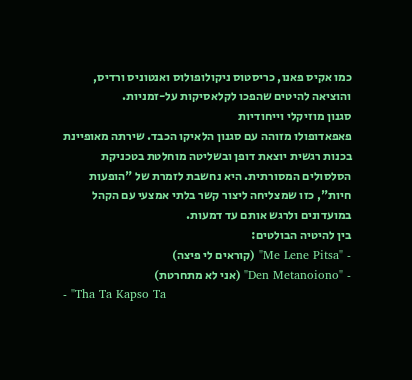כמו אקיס פאנו, כריסטוס ניקולופולוס ואנטוניס ורדיס, והוציאה להיטים שהפכו לקלאסיקות על-זמניות.
סגנון מוזיקלי וייחודיות
פאפאדופולו מזוהה עם סגנון הלאיקו הכבד. שירתה מאופיינת בכנות רגשית יוצאת דופן ובשליטה מוחלטת בטכניקת הסלסולים המסורתית. היא נחשבת לזמרת של "הופעות חיות", כזו שמצליחה ליצור קשר בלתי אמצעי עם הקהל במועדונים ולרגש אותם עד דמעות.
בין להיטיה הבולטים:
- "Me Lene Pitsa" (קוראים לי פיצה)
- "Den Metanoiono" (אני לא מתחרטת)
- "Tha Ta Kapso Ta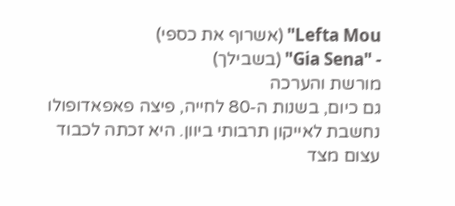Lefta Mou" (אשרוף את כספי)
- "Gia Sena" (בשבילך)
מורשת והערכה
גם כיום, בשנות ה-80 לחייה, פיצה פאפאדופולו נחשבת לאייקון תרבותי ביוון. היא זכתה לכבוד עצום מצד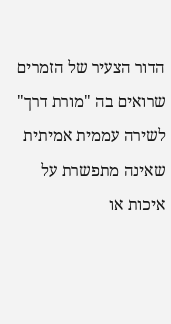הדור הצעיר של הזמרים שרואים בה "מורת דרך" לשירה עממית אמיתית שאינה מתפשרת על איכות או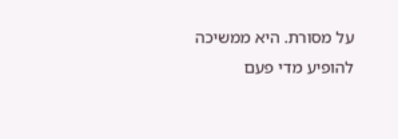על מסורת. היא ממשיכה להופיע מדי פעם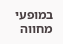במופעי מחווה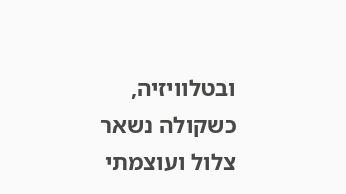ובטלוויזיה, כשקולה נשאר צלול ועוצמתי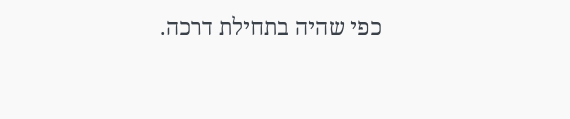כפי שהיה בתחילת דרכה.